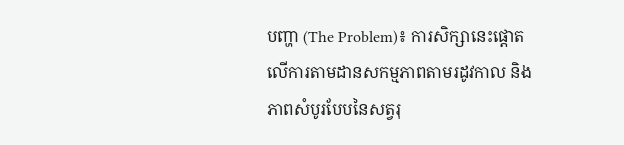បញ្ហា (The Problem)៖ ការសិក្សានេះផ្តោតលើការតាមដានសកម្មភាពតាមរដូវកាល និងភាពសំបូរបែបនៃសត្វរុ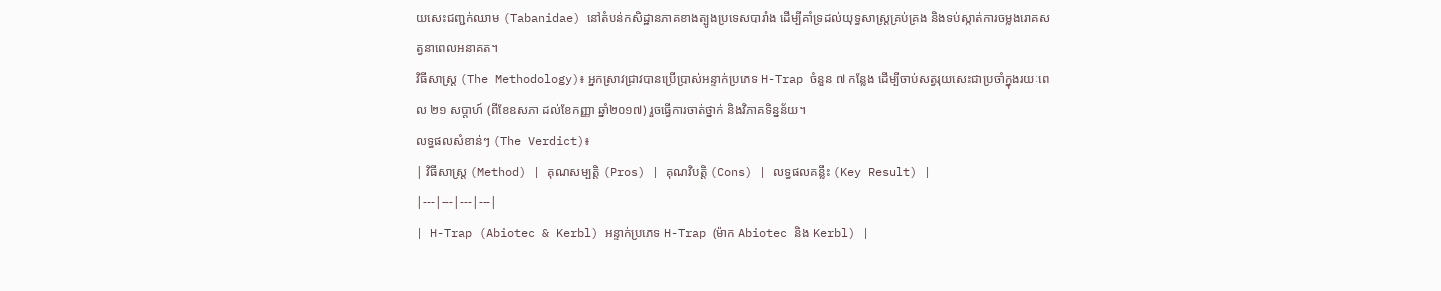យសេះជញ្ជក់ឈាម (Tabanidae) នៅតំបន់កសិដ្ឋានភាគខាងត្បូងប្រទេសបារាំង ដើម្បីគាំទ្រដល់យុទ្ធសាស្ត្រគ្រប់គ្រង និងទប់ស្កាត់ការចម្លងរោគសត្វនាពេលអនាគត។
វិធីសាស្ត្រ (The Methodology)៖ អ្នកស្រាវជ្រាវបានប្រើប្រាស់អន្ទាក់ប្រភេទ H-Trap ចំនួន ៧ កន្លែង ដើម្បីចាប់សត្វរុយសេះជាប្រចាំក្នុងរយៈពេល ២១ សប្តាហ៍ (ពីខែឧសភា ដល់ខែកញ្ញា ឆ្នាំ២០១៧) រួចធ្វើការចាត់ថ្នាក់ និងវិភាគទិន្នន័យ។
លទ្ធផលសំខាន់ៗ (The Verdict)៖
| វិធីសាស្ត្រ (Method) | គុណសម្បត្តិ (Pros) | គុណវិបត្តិ (Cons) | លទ្ធផលគន្លឹះ (Key Result) |
|---|---|---|---|
| H-Trap (Abiotec & Kerbl) អន្ទាក់ប្រភេទ H-Trap (ម៉ាក Abiotec និង Kerbl) |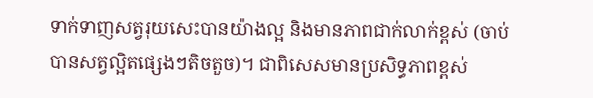ទាក់ទាញសត្វរុយសេះបានយ៉ាងល្អ និងមានភាពជាក់លាក់ខ្ពស់ (ចាប់បានសត្វល្អិតផ្សេងៗតិចតួច)។ ជាពិសេសមានប្រសិទ្ធភាពខ្ពស់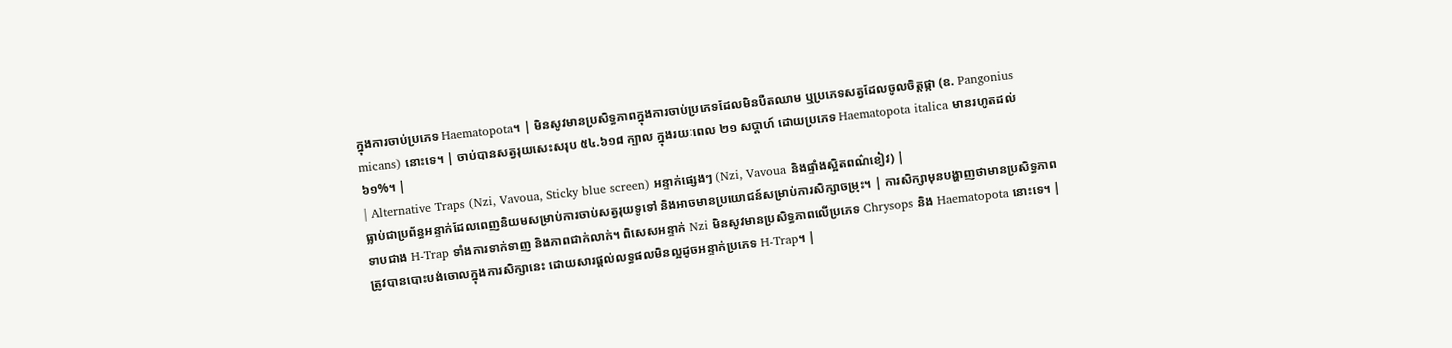ក្នុងការចាប់ប្រភេទ Haematopota។ | មិនសូវមានប្រសិទ្ធភាពក្នុងការចាប់ប្រភេទដែលមិនបឺតឈាម ឬប្រភេទសត្វដែលចូលចិត្តផ្កា (ឧ. Pangonius micans) នោះទេ។ | ចាប់បានសត្វរុយសេះសរុប ៥៤.៦១៨ ក្បាល ក្នុងរយៈពេល ២១ សប្តាហ៍ ដោយប្រភេទ Haematopota italica មានរហូតដល់ ៦១%។ |
| Alternative Traps (Nzi, Vavoua, Sticky blue screen) អន្ទាក់ផ្សេងៗ (Nzi, Vavoua និងផ្ទាំងស្អិតពណ៌ខៀវ) |
ធ្លាប់ជាប្រព័ន្ធអន្ទាក់ដែលពេញនិយមសម្រាប់ការចាប់សត្វរុយទូទៅ និងអាចមានប្រយោជន៍សម្រាប់ការសិក្សាចម្រុះ។ | ការសិក្សាមុនបង្ហាញថាមានប្រសិទ្ធភាពទាបជាង H-Trap ទាំងការទាក់ទាញ និងភាពជាក់លាក់។ ពិសេសអន្ទាក់ Nzi មិនសូវមានប្រសិទ្ធភាពលើប្រភេទ Chrysops និង Haematopota នោះទេ។ | ត្រូវបានបោះបង់ចោលក្នុងការសិក្សានេះ ដោយសារផ្តល់លទ្ធផលមិនល្អដូចអន្ទាក់ប្រភេទ H-Trap។ |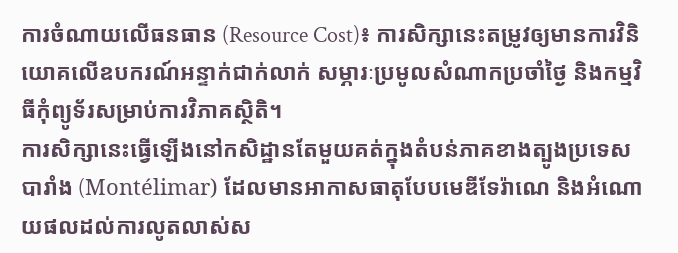ការចំណាយលើធនធាន (Resource Cost)៖ ការសិក្សានេះតម្រូវឲ្យមានការវិនិយោគលើឧបករណ៍អន្ទាក់ជាក់លាក់ សម្ភារៈប្រមូលសំណាកប្រចាំថ្ងៃ និងកម្មវិធីកុំព្យូទ័រសម្រាប់ការវិភាគស្ថិតិ។
ការសិក្សានេះធ្វើឡើងនៅកសិដ្ឋានតែមួយគត់ក្នុងតំបន់ភាគខាងត្បូងប្រទេសបារាំង (Montélimar) ដែលមានអាកាសធាតុបែបមេឌីទែរ៉ាណេ និងអំណោយផលដល់ការលូតលាស់ស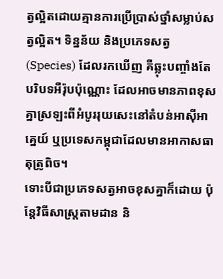ត្វល្អិតដោយគ្មានការប្រើប្រាស់ថ្នាំសម្លាប់សត្វល្អិត។ ទិន្នន័យ និងប្រភេទសត្វ (Species) ដែលរកឃើញ គឺឆ្លុះបញ្ចាំងតែបរិបទអឺរ៉ុបប៉ុណ្ណោះ ដែលអាចមានភាពខុសគ្នាស្រឡះពីអំបូររុយសេះនៅតំបន់អាស៊ីអាគ្នេយ៍ ឬប្រទេសកម្ពុជាដែលមានអាកាសធាតុត្រូពិច។
ទោះបីជាប្រភេទសត្វអាចខុសគ្នាក៏ដោយ ប៉ុន្តែវិធីសាស្ត្រតាមដាន និ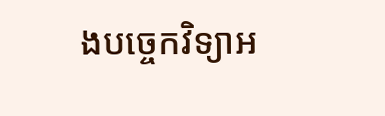ងបច្ចេកវិទ្យាអ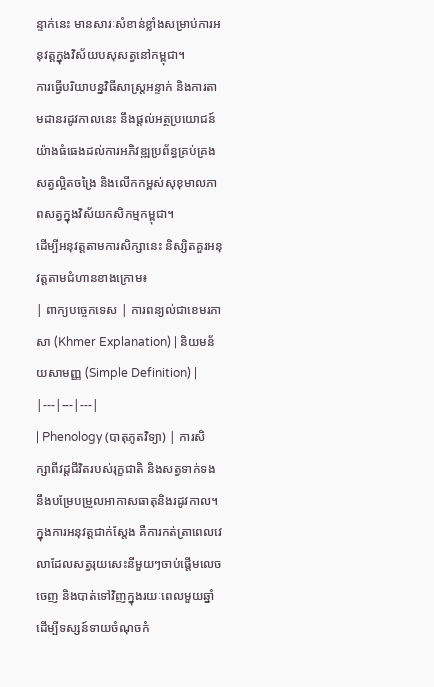ន្ទាក់នេះ មានសារៈសំខាន់ខ្លាំងសម្រាប់ការអនុវត្តក្នុងវិស័យបសុសត្វនៅកម្ពុជា។
ការធ្វើបរិយាបន្នវិធីសាស្ត្រអន្ទាក់ និងការតាមដានរដូវកាលនេះ នឹងផ្តល់អត្ថប្រយោជន៍យ៉ាងធំធេងដល់ការអភិវឌ្ឍប្រព័ន្ធគ្រប់គ្រងសត្វល្អិតចង្រៃ និងលើកកម្ពស់សុខុមាលភាពសត្វក្នុងវិស័យកសិកម្មកម្ពុជា។
ដើម្បីអនុវត្តតាមការសិក្សានេះ និស្សិតគួរអនុវត្តតាមជំហានខាងក្រោម៖
| ពាក្យបច្ចេកទេស | ការពន្យល់ជាខេមរភាសា (Khmer Explanation) | និយមន័យសាមញ្ញ (Simple Definition) |
|---|---|---|
| Phenology (បាតុភូតវិទ្យា) | ការសិក្សាពីវដ្តជីវិតរបស់រុក្ខជាតិ និងសត្វទាក់ទងនឹងបម្រែបម្រួលអាកាសធាតុនិងរដូវកាល។ ក្នុងការអនុវត្តជាក់ស្តែង គឺការកត់ត្រាពេលវេលាដែលសត្វរុយសេះនីមួយៗចាប់ផ្តើមលេចចេញ និងបាត់ទៅវិញក្នុងរយៈពេលមួយឆ្នាំ ដើម្បីទស្សន៍ទាយចំណុចកំ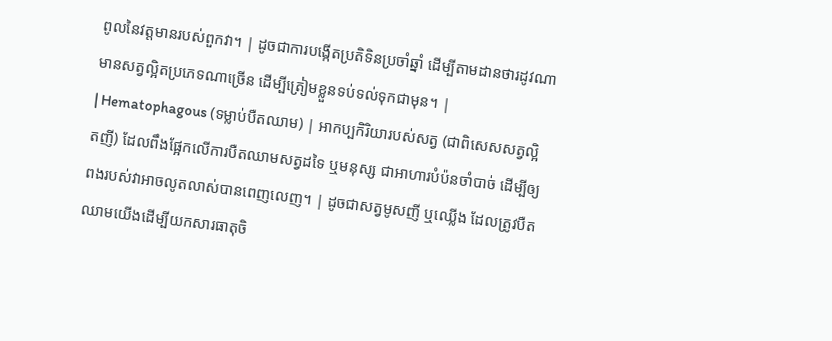ពូលនៃវត្តមានរបស់ពួកវា។ | ដូចជាការបង្កើតប្រតិទិនប្រចាំឆ្នាំ ដើម្បីតាមដានថារដូវណាមានសត្វល្អិតប្រភេទណាច្រើន ដើម្បីត្រៀមខ្លួនទប់ទល់ទុកជាមុន។ |
| Hematophagous (ទម្លាប់បឺតឈាម) | អាកប្បកិរិយារបស់សត្វ (ជាពិសេសសត្វល្អិតញី) ដែលពឹងផ្អែកលើការបឺតឈាមសត្វដទៃ ឬមនុស្ស ជាអាហារបំប៉នចាំបាច់ ដើម្បីឲ្យពងរបស់វាអាចលូតលាស់បានពេញលេញ។ | ដូចជាសត្វមូសញី ឬឈ្លើង ដែលត្រូវបឺតឈាមយើងដើម្បីយកសារធាតុចិ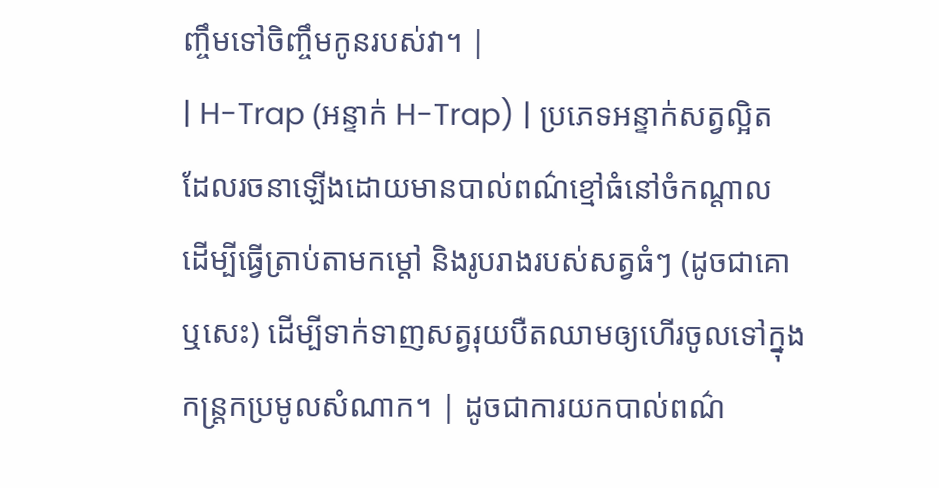ញ្ចឹមទៅចិញ្ចឹមកូនរបស់វា។ |
| H-Trap (អន្ទាក់ H-Trap) | ប្រភេទអន្ទាក់សត្វល្អិតដែលរចនាឡើងដោយមានបាល់ពណ៌ខ្មៅធំនៅចំកណ្តាល ដើម្បីធ្វើត្រាប់តាមកម្តៅ និងរូបរាងរបស់សត្វធំៗ (ដូចជាគោ ឬសេះ) ដើម្បីទាក់ទាញសត្វរុយបឺតឈាមឲ្យហើរចូលទៅក្នុងកន្ត្រកប្រមូលសំណាក។ | ដូចជាការយកបាល់ពណ៌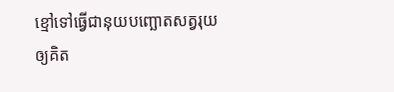ខ្មៅទៅធ្វើជានុយបញ្ឆោតសត្វរុយឲ្យគិត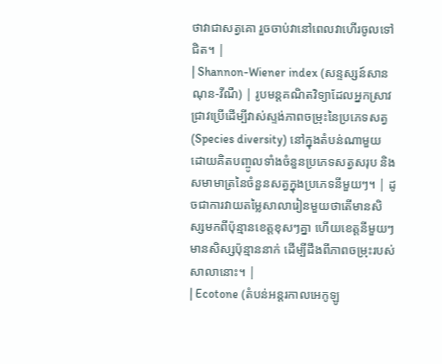ថាវាជាសត្វគោ រួចចាប់វានៅពេលវាហើរចូលទៅជិត។ |
| Shannon-Wiener index (សន្ទស្សន៍សានណុន-វីណឺ) | រូបមន្តគណិតវិទ្យាដែលអ្នកស្រាវជ្រាវប្រើដើម្បីវាស់ស្ទង់ភាពចម្រុះនៃប្រភេទសត្វ (Species diversity) នៅក្នុងតំបន់ណាមួយ ដោយគិតបញ្ចូលទាំងចំនួនប្រភេទសត្វសរុប និងសមាមាត្រនៃចំនួនសត្វក្នុងប្រភេទនីមួយៗ។ | ដូចជាការវាយតម្លៃសាលារៀនមួយថាតើមានសិស្សមកពីប៉ុន្មានខេត្តខុសៗគ្នា ហើយខេត្តនីមួយៗមានសិស្សប៉ុន្មាននាក់ ដើម្បីដឹងពីភាពចម្រុះរបស់សាលានោះ។ |
| Ecotone (តំបន់អន្តរកាលអេកូឡូ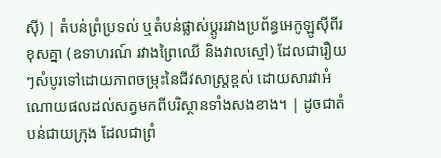ស៊ី) | តំបន់ព្រំប្រទល់ ឬតំបន់ផ្លាស់ប្តូររវាងប្រព័ន្ធអេកូឡូស៊ីពីរខុសគ្នា (ឧទាហរណ៍ រវាងព្រៃឈើ និងវាលស្មៅ) ដែលជារឿយៗសំបូរទៅដោយភាពចម្រុះនៃជីវសាស្ត្រខ្ពស់ ដោយសារវាអំណោយផលដល់សត្វមកពីបរិស្ថានទាំងសងខាង។ | ដូចជាតំបន់ជាយក្រុង ដែលជាព្រំ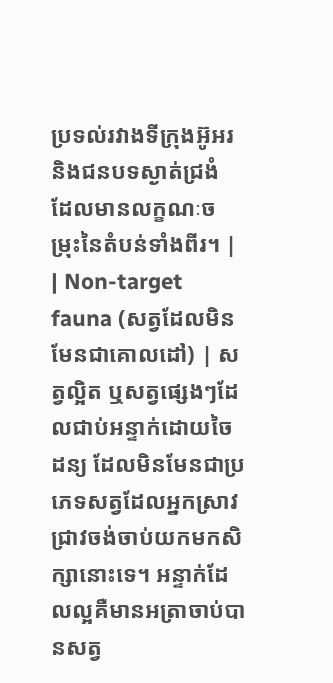ប្រទល់រវាងទីក្រុងអ៊ូអរ និងជនបទស្ងាត់ជ្រងំ ដែលមានលក្ខណៈចម្រុះនៃតំបន់ទាំងពីរ។ |
| Non-target fauna (សត្វដែលមិនមែនជាគោលដៅ) | សត្វល្អិត ឬសត្វផ្សេងៗដែលជាប់អន្ទាក់ដោយចៃដន្យ ដែលមិនមែនជាប្រភេទសត្វដែលអ្នកស្រាវជ្រាវចង់ចាប់យកមកសិក្សានោះទេ។ អន្ទាក់ដែលល្អគឺមានអត្រាចាប់បានសត្វ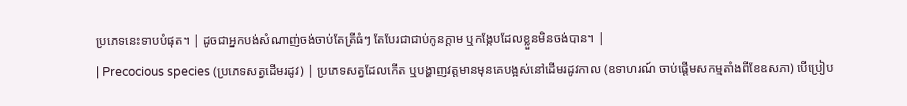ប្រភេទនេះទាបបំផុត។ | ដូចជាអ្នកបង់សំណាញ់ចង់ចាប់តែត្រីធំៗ តែបែរជាជាប់កូនក្ដាម ឬកង្កែបដែលខ្លួនមិនចង់បាន។ |
| Precocious species (ប្រភេទសត្វដើមរដូវ) | ប្រភេទសត្វដែលកើត ឬបង្ហាញវត្តមានមុនគេបង្អស់នៅដើមរដូវកាល (ឧទាហរណ៍ ចាប់ផ្តើមសកម្មតាំងពីខែឧសភា) បើប្រៀប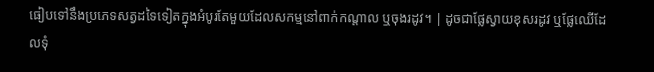ធៀបទៅនឹងប្រភេទសត្វដទៃទៀតក្នុងអំបូរតែមួយដែលសកម្មនៅពាក់កណ្តាល ឬចុងរដូវ។ | ដូចជាផ្លែស្វាយខុសរដូវ ឬផ្លែឈើដែលទុំ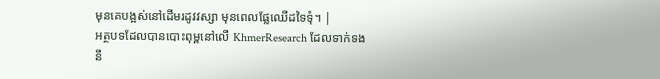មុនគេបង្អស់នៅដើមរដូវវស្សា មុនពេលផ្លែឈើដទៃទុំ។ |
អត្ថបទដែលបានបោះពុម្ពនៅលើ KhmerResearch ដែលទាក់ទងនឹ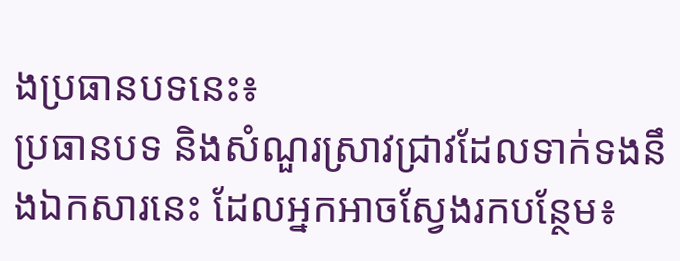ងប្រធានបទនេះ៖
ប្រធានបទ និងសំណួរស្រាវជ្រាវដែលទាក់ទងនឹងឯកសារនេះ ដែលអ្នកអាចស្វែងរកបន្ថែម៖